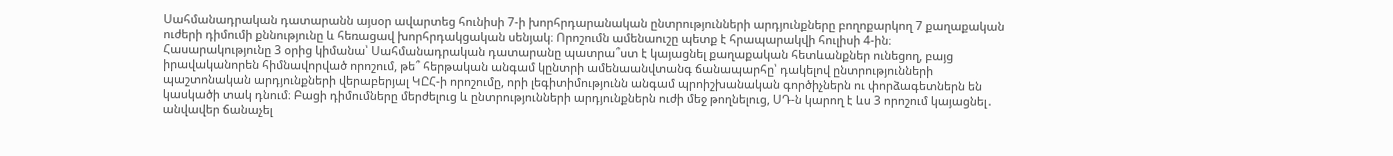Սահմանադրական դատարանն այսօր ավարտեց հունիսի 7-ի խորհրդարանական ընտրությունների արդյունքները բողոքարկող 7 քաղաքական ուժերի դիմումի քննությունը և հեռացավ խորհրդակցական սենյակ։ Որոշումն ամենաուշը պետք է հրապարակվի հուլիսի 4-ին։
Հասարակությունը 3 օրից կիմանա՝ Սահմանադրական դատարանը պատրա՞ստ է կայացնել քաղաքական հետևանքներ ունեցող, բայց իրավականորեն հիմնավորված որոշում, թե՞ հերթական անգամ կընտրի ամենաանվտանգ ճանապարհը՝ դակելով ընտրությունների պաշտոնական արդյունքների վերաբերյալ ԿԸՀ-ի որոշումը, որի լեգիտիմությունն անգամ պրոիշխանական գործիչներն ու փորձագետներն են կասկածի տակ դնում։ Բացի դիմումները մերժելուց և ընտրությունների արդյունքներն ուժի մեջ թողնելուց, ՍԴ-ն կարող է ևս 3 որոշում կայացնել․ անվավեր ճանաչել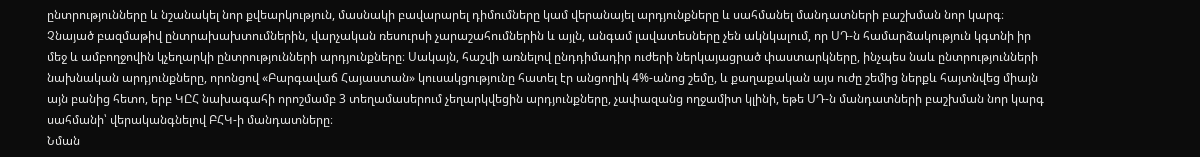ընտրությունները և նշանակել նոր քվեարկություն, մասնակի բավարարել դիմումները կամ վերանայել արդյունքները և սահմանել մանդատների բաշխման նոր կարգ։
Չնայած բազմաթիվ ընտրախախտումներին, վարչական ռեսուրսի չարաշահումներին և այլն, անգամ լավատեսները չեն ակնկալում, որ ՍԴ-ն համարձակություն կգտնի իր մեջ և ամբողջովին կչեղարկի ընտրությունների արդյունքները։ Սակայն, հաշվի առնելով ընդդիմադիր ուժերի ներկայացրած փաստարկները, ինչպես նաև ընտրությունների նախնական արդյունքները, որոնցով «Բարգավաճ Հայաստան» կուսակցությունը հատել էր անցողիկ 4%-անոց շեմը, և քաղաքական այս ուժը շեմից ներքև հայտնվեց միայն այն բանից հետո, երբ ԿԸՀ նախագահի որոշմամբ 3 տեղամասերում չեղարկվեցին արդյունքները, չափազանց ողջամիտ կլինի, եթե ՍԴ-ն մանդատների բաշխման նոր կարգ սահմանի՝ վերականգնելով ԲՀԿ-ի մանդատները։
Նման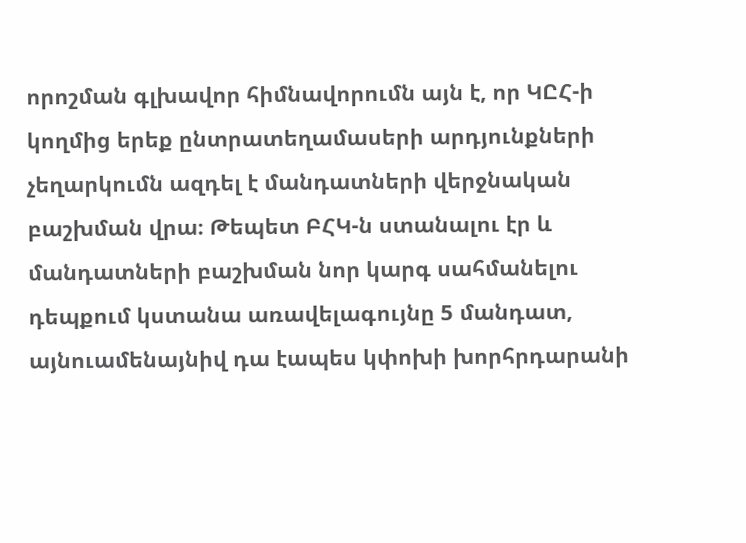որոշման գլխավոր հիմնավորումն այն է, որ ԿԸՀ-ի կողմից երեք ընտրատեղամասերի արդյունքների չեղարկումն ազդել է մանդատների վերջնական բաշխման վրա։ Թեպետ ԲՀԿ-ն ստանալու էր և մանդատների բաշխման նոր կարգ սահմանելու դեպքում կստանա առավելագույնը 5 մանդատ, այնուամենայնիվ դա էապես կփոխի խորհրդարանի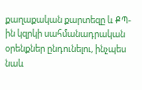քաղաքական քարտեզը և ՔՊ-ին կզրկի սահմանադրական օրենքներ ընդունելու, ինչպես նաև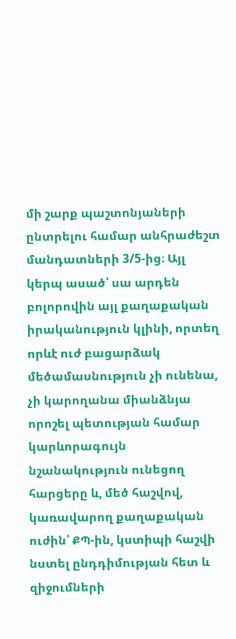մի շարք պաշտոնյաների ընտրելու համար անհրաժեշտ մանդատների 3/5-ից։ Այլ կերպ ասած՝ սա արդեն բոլորովին այլ քաղաքական իրականություն կլինի, որտեղ որևէ ուժ բացարձակ մեծամասնություն չի ունենա, չի կարողանա միանձնյա որոշել պետության համար կարևորագույն նշանակություն ունեցող հարցերը և, մեծ հաշվով, կառավարող քաղաքական ուժին՝ ՔՊ-ին, կստիպի հաշվի նստել ընդդիմության հետ և զիջումների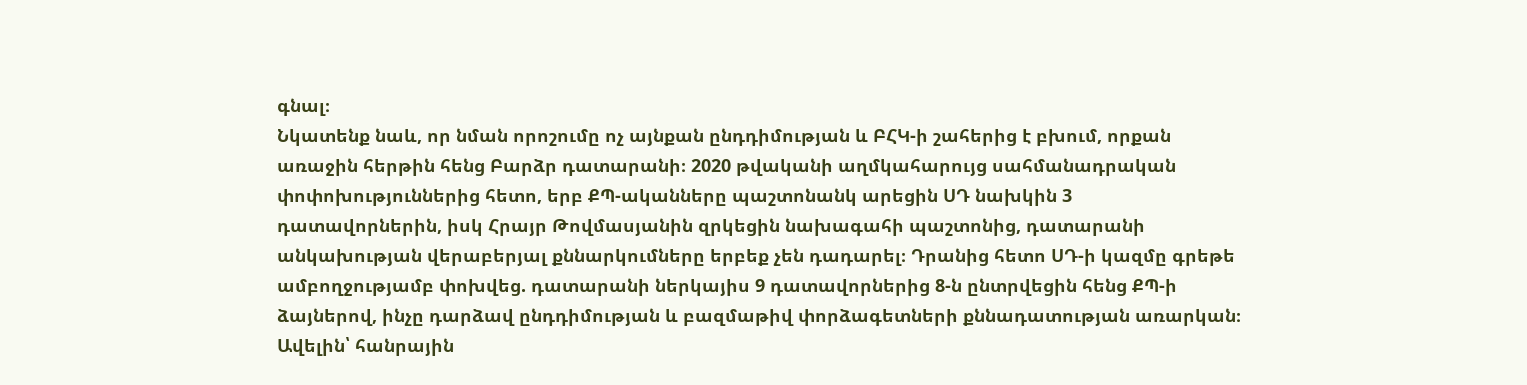գնալ։
Նկատենք նաև, որ նման որոշումը ոչ այնքան ընդդիմության և ԲՀԿ-ի շահերից է բխում, որքան առաջին հերթին հենց Բարձր դատարանի։ 2020 թվականի աղմկահարույց սահմանադրական փոփոխություններից հետո, երբ ՔՊ-ականները պաշտոնանկ արեցին ՍԴ նախկին 3 դատավորներին, իսկ Հրայր Թովմասյանին զրկեցին նախագահի պաշտոնից, դատարանի անկախության վերաբերյալ քննարկումները երբեք չեն դադարել։ Դրանից հետո ՍԴ-ի կազմը գրեթե ամբողջությամբ փոխվեց. դատարանի ներկայիս 9 դատավորներից 8-ն ընտրվեցին հենց ՔՊ-ի ձայներով, ինչը դարձավ ընդդիմության և բազմաթիվ փորձագետների քննադատության առարկան։ Ավելին՝ հանրային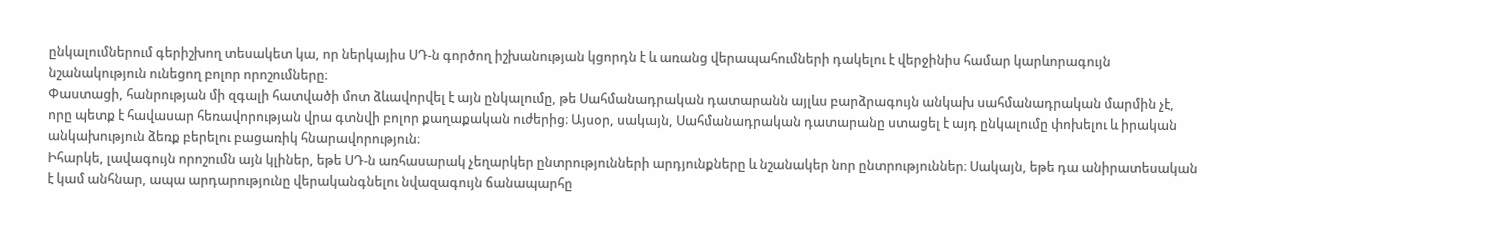ընկալումներում գերիշխող տեսակետ կա, որ ներկայիս ՍԴ-ն գործող իշխանության կցորդն է և առանց վերապահումների դակելու է վերջինիս համար կարևորագույն նշանակություն ունեցող բոլոր որոշումները։
Փաստացի, հանրության մի զգալի հատվածի մոտ ձևավորվել է այն ընկալումը, թե Սահմանադրական դատարանն այլևս բարձրագույն անկախ սահմանադրական մարմին չէ, որը պետք է հավասար հեռավորության վրա գտնվի բոլոր քաղաքական ուժերից։ Այսօր, սակայն, Սահմանադրական դատարանը ստացել է այդ ընկալումը փոխելու և իրական անկախություն ձեռք բերելու բացառիկ հնարավորություն։
Իհարկե, լավագույն որոշումն այն կլիներ, եթե ՍԴ-ն առհասարակ չեղարկեր ընտրությունների արդյունքները և նշանակեր նոր ընտրություններ։ Սակայն, եթե դա անիրատեսական է կամ անհնար, ապա արդարությունը վերականգնելու նվազագույն ճանապարհը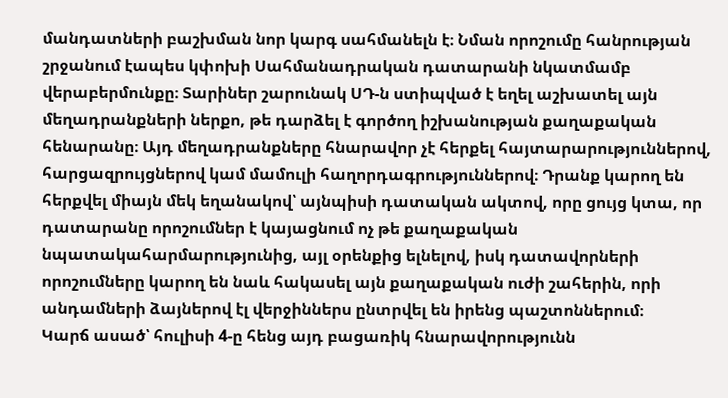մանդատների բաշխման նոր կարգ սահմանելն է։ Նման որոշումը հանրության շրջանում էապես կփոխի Սահմանադրական դատարանի նկատմամբ վերաբերմունքը։ Տարիներ շարունակ ՍԴ-ն ստիպված է եղել աշխատել այն մեղադրանքների ներքո, թե դարձել է գործող իշխանության քաղաքական հենարանը։ Այդ մեղադրանքները հնարավոր չէ հերքել հայտարարություններով, հարցազրույցներով կամ մամուլի հաղորդագրություններով։ Դրանք կարող են հերքվել միայն մեկ եղանակով՝ այնպիսի դատական ակտով, որը ցույց կտա, որ դատարանը որոշումներ է կայացնում ոչ թե քաղաքական նպատակահարմարությունից, այլ օրենքից ելնելով, իսկ դատավորների որոշումները կարող են նաև հակասել այն քաղաքական ուժի շահերին, որի անդամների ձայներով էլ վերջիններս ընտրվել են իրենց պաշտոններում։
Կարճ ասած՝ հուլիսի 4-ը հենց այդ բացառիկ հնարավորությունն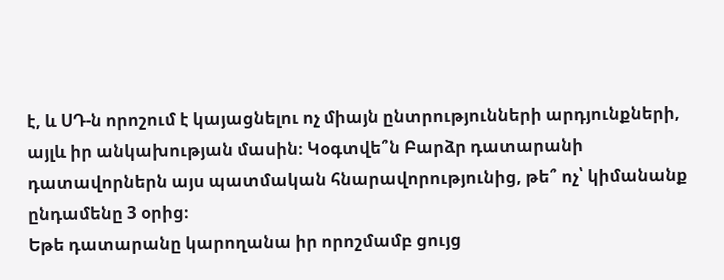է, և ՍԴ-ն որոշում է կայացնելու ոչ միայն ընտրությունների արդյունքների, այլև իր անկախության մասին։ Կօգտվե՞ն Բարձր դատարանի դատավորներն այս պատմական հնարավորությունից, թե՞ ոչ՝ կիմանանք ընդամենը 3 օրից։
Եթե դատարանը կարողանա իր որոշմամբ ցույց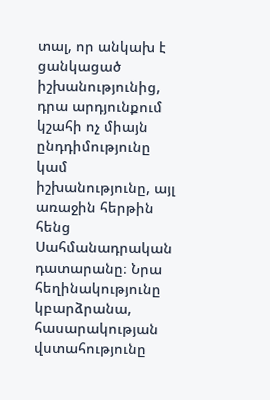տալ, որ անկախ է ցանկացած իշխանությունից, դրա արդյունքում կշահի ոչ միայն ընդդիմությունը կամ իշխանությունը, այլ առաջին հերթին հենց Սահմանադրական դատարանը։ Նրա հեղինակությունը կբարձրանա, հասարակության վստահությունը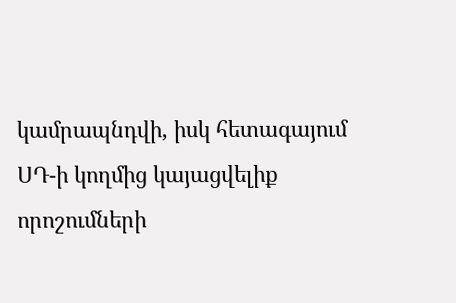կամրապնդվի, իսկ հետագայում ՍԴ-ի կողմից կայացվելիք որոշումների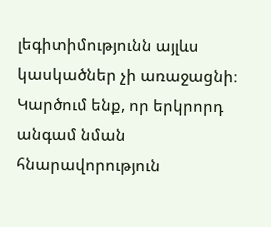լեգիտիմությունն այլևս կասկածներ չի առաջացնի։
Կարծում ենք, որ երկրորդ անգամ նման հնարավորություն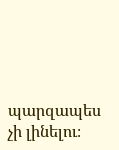պարզապես չի լինելու։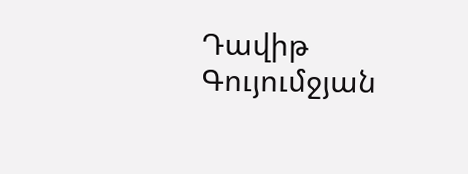Դավիթ Գույումջյան